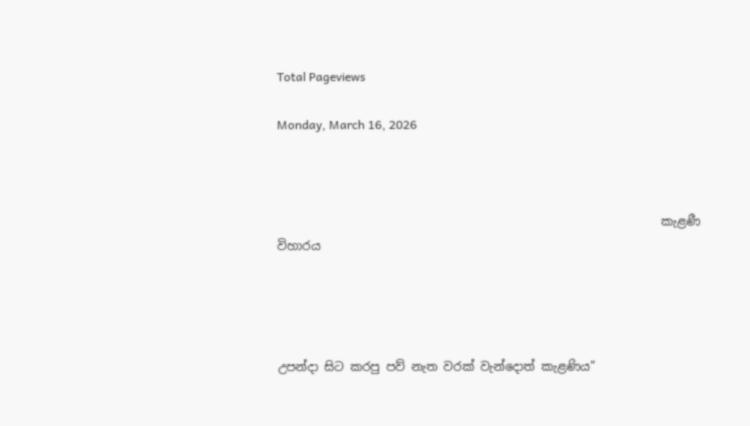Total Pageviews

Monday, March 16, 2026



                                                                කැළණී විහාරය




උපන්දා සිට කරපු පව් නැත වරක් වැන්දොත් කැළණිය"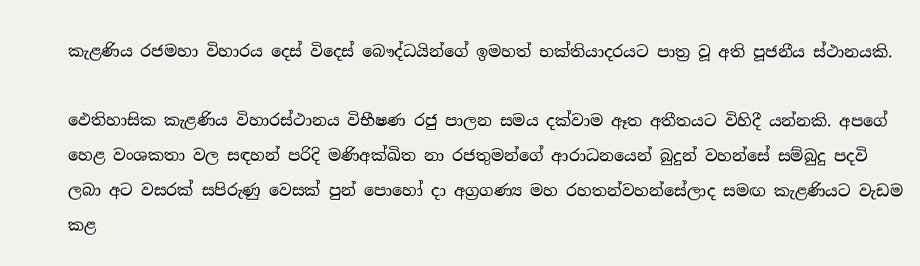කැළණිය රජමහා විහාරය දෙස් විදෙස් බෞද්ධයින්ගේ ඉමහත් භක්තියාදරයට පාත්‍ර වූ අති පූජනීය ස්ථානයකි.

ඵෙතිහාසික කැළණිය විහාරස්ථානය විභීෂණ රජු පාලන සමය දක්වාම ඈත අතීතයට විහිදී යන්නකි. අපගේ හෙළ වංශකතා වල සඳහන් පරිදි මණිඅක්ඛිත නා රජතුමන්ගේ ආරාධනයෙන් බුදුන් වහන්සේ සම්බුදු පදවි ලබා අට වසරක් සපිරුණු වෙසක් පුන් පොහෝ දා අග්‍රගණ්‍ය මහ රහතන්වහන්සේලාද සමඟ කැළණියට වැඩම කළ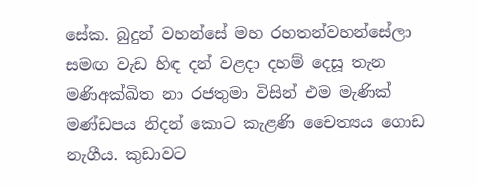සේක. බුදුන් වහන්සේ මහ රහතන්වහන්සේලා සමඟ වැඩ හිඳ දන් වළදා දහම් දෙසූ තැන මණිඅක්ඛිත නා රජතුමා විසින් එම මැණික් මණ්ඩපය නිදන් කොට කැළණි චෛත්‍යය ගොඩ නැගීය. කුඩාවට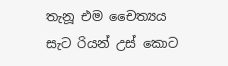තැනූ එම චෛත්‍යය සැට රියන් උස් කොට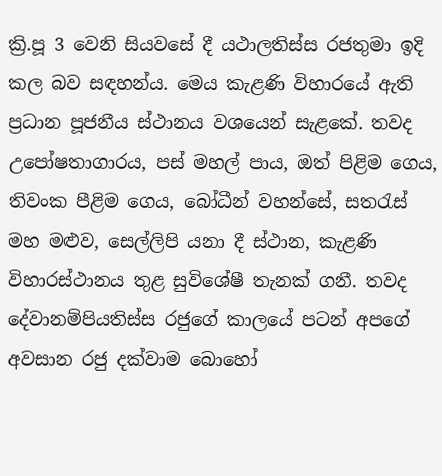ක්‍රි.පූ 3 වෙනි සියවසේ දී යථාලතිස්ස රජතුමා ඉදි කල බව සඳහන්ය. මෙය කැළණි විහාරයේ ඇති ප්‍රධාන පූජනීය ස්ථානය වශයෙන් සැළකේ. තවද උපෝෂතාගාරය, පස් මහල් පාය, ඔත් පිළිම ගෙය, තිවංක පීළිම ගෙය, බෝධීන් වහන්සේ, සතරැස් මහ මළුව, සෙල්ලිපි යනා දී ස්ථාන, කැළණි විහාරස්ථානය තුළ සුවිශේෂී තැනක් ගනී. තවද දේවානම්පියතිස්ස රජුගේ කාලයේ පටන් අපගේ අවසාන රජු දක්වාම බොහෝ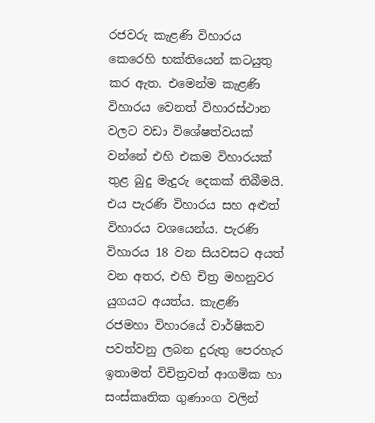රජවරු කැළණි විහාරය කෙරෙහි භක්තියෙන් කටයුතු කර ඇත. එමෙන්ම කැළණි විහාරය වෙනත් විහාරස්ථාන වලට වඩා විශේෂත්වයක් වන්නේ එහි එකම විහාරයක් තුළ බුදු මැදුරු දෙකක් තිබීමයි. එය පැරණි විහාරය සහ අළුත් විහාරය වශයෙන්ය. පැරණි විහාරය 18 වන සියවසට අයත් වන අතර, එහි චිත්‍ර මහනුවර යුගයට අයත්ය. කැළණි රජමහා විහාරයේ වාර්ෂිකව පවත්වනු ලබන දුරුතු පෙරහැර ඉතාමත් විචිත්‍රවත් ආගමික හා සංස්කෘතික ගුණාංග වලින්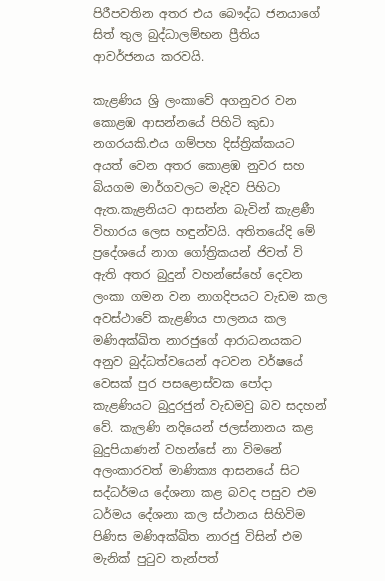පිරීපවතින අතර එය බෞද්ධ ජනයාගේ සිත් තුල බුද්ධාලම්භන ප්‍රීතිය ආවර්ජනය කරවයි.

කැළණිය ශ්‍රි ලංකාවේ අගනුවර වන කොළඹ ආසන්නයේ පිහිටි කුඩා නගරයකි.එය ගම්පහ දිස්ත්‍රික්කයට අයත් වෙන අතර කොළඹ නුවර සහ බියගම මාර්ගවලට මැදිව පිහිටා ඇත.කැළනියට ආසන්න බැවින් කැළණී විහාරය ලෙස හඳුන්වයි. අතිතයේදි මේ ප්‍රදේශයේ නාග ගෝත්‍රිකයන් ජිවත් වි ඇති අතර බුදුන් වහන්සේහේ දෙවන ලංකා ගම‍න වන නාගදිපයට වැඩම කල අවස්ථාවේ කැළණිය පාලනය කල මණිඅක්ඛිත නාරජුගේ ආරාධනයකට අනුව බුද්ධත්වයෙන් අටවන වර්ෂයේ වෙසක් පුර පසළොස්වක පෝදා කැළණියට බුදුරජුන් වැඩමවු බව සදහන් වේ. කැලණි නදියෙන් ජලස්නානය කළ බුදුපියාණන් වහන්සේ නා විමනේ අලංකාරවත් මාණික්‍ය ආසනයේ සිට සද්ධර්මය දේශනා කළ බවද පසුව එම ධර්මය දේශනා කල ස්ථානය සිහිවිම පිණිස මණිඅක්ඛිත නාරජු විසින් එම මැනික් පුටුව තැන්පත්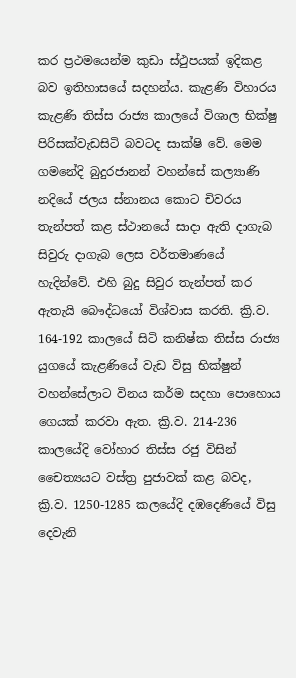කර ප්‍රථමයෙන්ම කුඩා ස්ථුපයක් ඉදිකළ බව ඉතිහාසයේ සදහන්ය. කැළණි විහාරය කැළණි තිස්ස රාජ්‍ය කාලයේ විශාල භික්ෂු පිරිසක්වැඩසිටි බවටද සාක්ෂි වේ. මෙම ගමනේදි බුදුරජානන් වහන්සේ කල්‍යාණි නදියේ ජලය ස්නානය කොට චිවරය තැන්පත් කළ ස්ථානයේ සාදා ඇති දාගැබ සිවුරු දාගැබ ලෙස වර්තමාණයේ හැදින්වේ. එහි බුදු සිවුර තැන්පත් කර ඇතැයි බෞද්ධයෝ විශ්වාස කරති. ක්‍රි.ව. 164-192 කාලයේ සිටි කනිෂ්ක තිස්ස රාජ්‍ය යුගයේ කැළණියේ වැඩ විසු භික්ෂුන් වහන්සේලාට විනය කර්ම සදහා පොහොය ගෙයක් කරවා ඇත. ක්‍රි.ව. 214-236 කාලයේදි වෝහාර තිස්ස රජු විසින් චෛත්‍යයට වස්ත්‍ර පුජාවක් කළ බවද, ක්‍රි.ව. 1250-1285 කලයේදි දඹදෙණියේ විසු දෙවැනි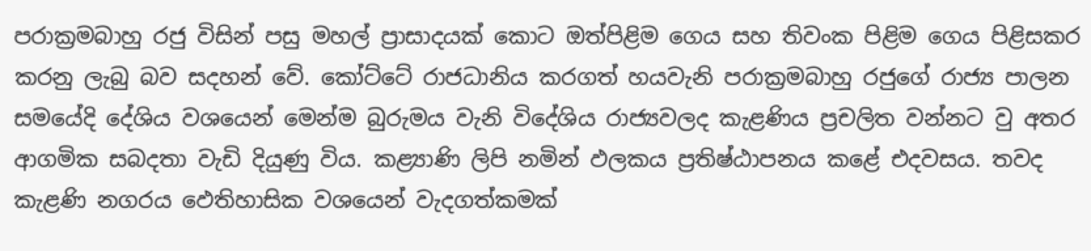පරාක්‍රමබාහු රජු විසින් පසු මහල් ප්‍රාසාදයක් කොට ඔත්පිළිම ගෙය සහ තිවංක පිළිම ගෙය පිළිසකර කරනු ලැබු බව සදහන් වේ. කෝට්ටේ රාජධානිය කරගත් හයවැනි පරාක්‍රමබාහු රජුගේ රාජ්‍ය පාලන සමයේදි දේශිය වශයෙන් මෙන්ම බුරුමය වැනි විදේශිය රාජ්‍යවලද කැළණිය ප්‍රචලිත වන්නට වු අතර ආගමික සබදතා වැඩි දියුණු විය. කළ්‍යාණි ලිපි නමින් ඵලකය ප්‍රතිෂ්ඨාපනය කළේ එදවසය. තවද කැළණි නගරය ඵෙතිහාසික වශයෙන් වැදගත්කමක්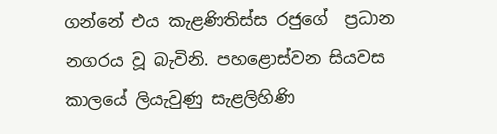ගන්නේ එය කැළණිතිස්ස රජුගේ  ප්‍රධාන නගරය වූ බැවිනි. පහළොස්වන සියවස කාලයේ ලියැවුණු සැළලිහිණි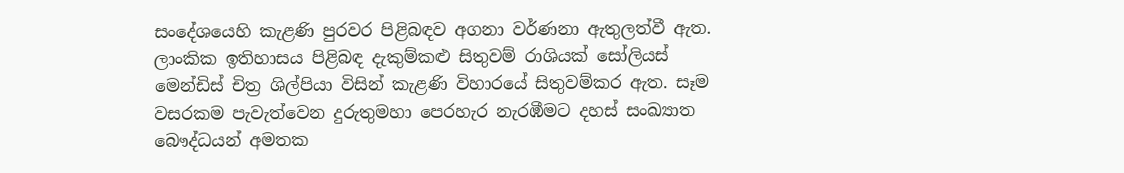සංදේශයෙහි කැළණි පුරවර පිළිබඳව අගනා වර්ණනා ඇතුලත්වී ඇත. ලාංකික ඉතිහාසය පිළිබඳ දැකුම්කළු සිතුවම් රාශියක් සෝලියස් මෙන්ඩිස් චිත්‍ර ශිල්පියා විසින් කැළණි විහාරයේ සිතුවම්කර ඇත. සෑම වසරකම පැවැත්වෙන දුරුතුමහා පෙරහැර නැරඹීමට දහස් සංඛ්‍යාත බෞද්ධයන් අමතක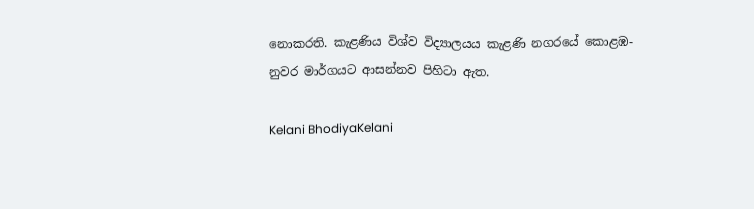නොකරති. කැළණිය විශ්ව විද්‍යාලයය කැළණි නගරයේ කොළඹ-නුවර මාර්ගයට ආසන්නව පිහිටා ඇත.

Kelani BhodiyaKelani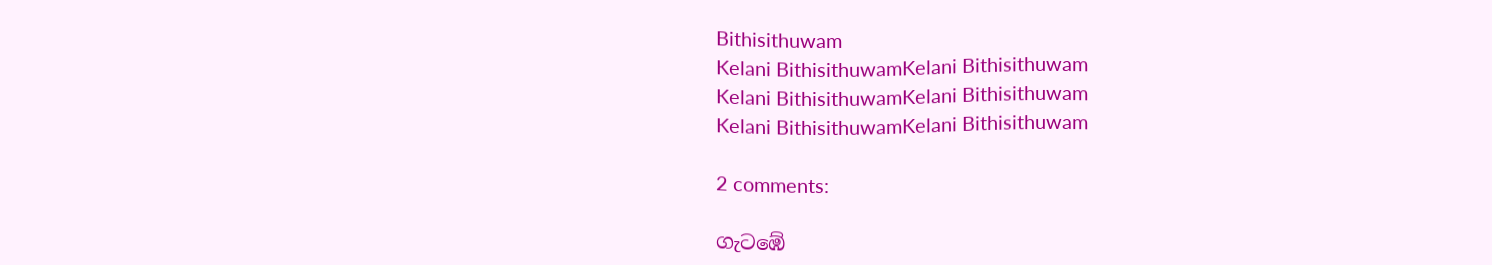Bithisithuwam
Kelani BithisithuwamKelani Bithisithuwam
Kelani BithisithuwamKelani Bithisithuwam
Kelani BithisithuwamKelani Bithisithuwam

2 comments:

ගැටඹේ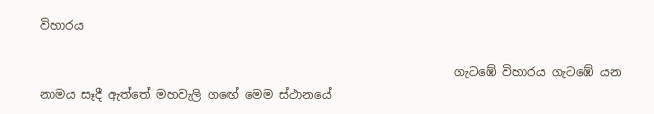විහාරය

                                                                     ගැටඹේ විහාරය ගැටඹේ යන නාමය සෑදී ඇත්තේ මහවැලි ගඟේ මෙම ස්ථානයේ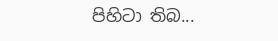පිහිටා තිබ...